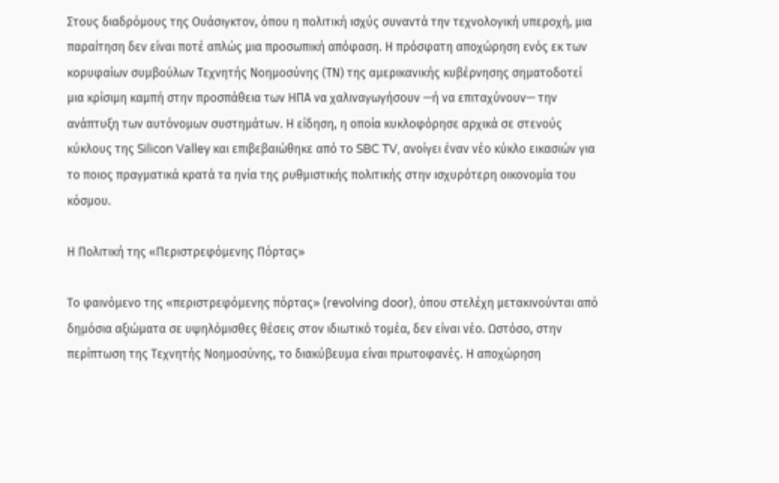Στους διαδρόμους της Ουάσιγκτον, όπου η πολιτική ισχύς συναντά την τεχνολογική υπεροχή, μια παραίτηση δεν είναι ποτέ απλώς μια προσωπική απόφαση. Η πρόσφατη αποχώρηση ενός εκ των κορυφαίων συμβούλων Τεχνητής Νοημοσύνης (ΤΝ) της αμερικανικής κυβέρνησης σηματοδοτεί μια κρίσιμη καμπή στην προσπάθεια των ΗΠΑ να χαλιναγωγήσουν —ή να επιταχύνουν— την ανάπτυξη των αυτόνομων συστημάτων. Η είδηση, η οποία κυκλοφόρησε αρχικά σε στενούς κύκλους της Silicon Valley και επιβεβαιώθηκε από το SBC TV, ανοίγει έναν νέο κύκλο εικασιών για το ποιος πραγματικά κρατά τα ηνία της ρυθμιστικής πολιτικής στην ισχυρότερη οικονομία του κόσμου.

Η Πολιτική της «Περιστρεφόμενης Πόρτας»

Το φαινόμενο της «περιστρεφόμενης πόρτας» (revolving door), όπου στελέχη μετακινούνται από δημόσια αξιώματα σε υψηλόμισθες θέσεις στον ιδιωτικό τομέα, δεν είναι νέο. Ωστόσο, στην περίπτωση της Τεχνητής Νοημοσύνης, το διακύβευμα είναι πρωτοφανές. Η αποχώρηση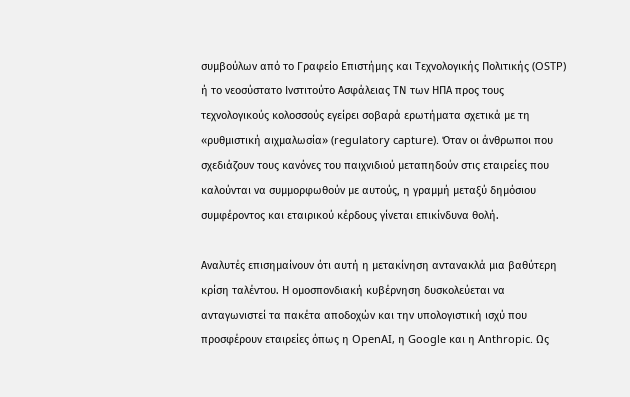συμβούλων από το Γραφείο Επιστήμης και Τεχνολογικής Πολιτικής (OSTP) ή το νεοσύστατο Ινστιτούτο Ασφάλειας ΤΝ των ΗΠΑ προς τους τεχνολογικούς κολοσσούς εγείρει σοβαρά ερωτήματα σχετικά με τη «ρυθμιστική αιχμαλωσία» (regulatory capture). Όταν οι άνθρωποι που σχεδιάζουν τους κανόνες του παιχνιδιού μεταπηδούν στις εταιρείες που καλούνται να συμμορφωθούν με αυτούς, η γραμμή μεταξύ δημόσιου συμφέροντος και εταιρικού κέρδους γίνεται επικίνδυνα θολή.

Αναλυτές επισημαίνουν ότι αυτή η μετακίνηση αντανακλά μια βαθύτερη κρίση ταλέντου. Η ομοσπονδιακή κυβέρνηση δυσκολεύεται να ανταγωνιστεί τα πακέτα αποδοχών και την υπολογιστική ισχύ που προσφέρουν εταιρείες όπως η OpenAI, η Google και η Anthropic. Ως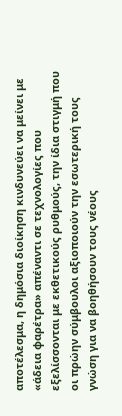αποτέλεσμα, η δημόσια διοίκηση κινδυνεύει να μείνει με «άδεια φαρέτρα» απέναντι σε τεχνολογίες που εξελίσσονται με εκθετικούς ρυθμούς, την ίδια στιγμή που οι πρώην σύμβουλοι αξιοποιούν την εσωτερική τους γνώση για να βοηθήσουν τους νέους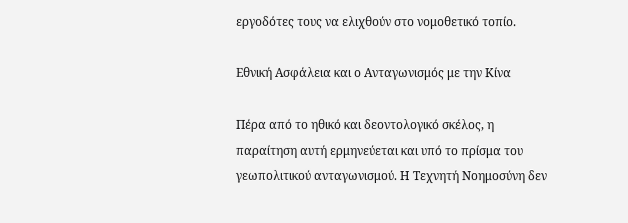εργοδότες τους να ελιχθούν στο νομοθετικό τοπίο.

Εθνική Ασφάλεια και ο Ανταγωνισμός με την Κίνα

Πέρα από το ηθικό και δεοντολογικό σκέλος, η παραίτηση αυτή ερμηνεύεται και υπό το πρίσμα του γεωπολιτικού ανταγωνισμού. Η Τεχνητή Νοημοσύνη δεν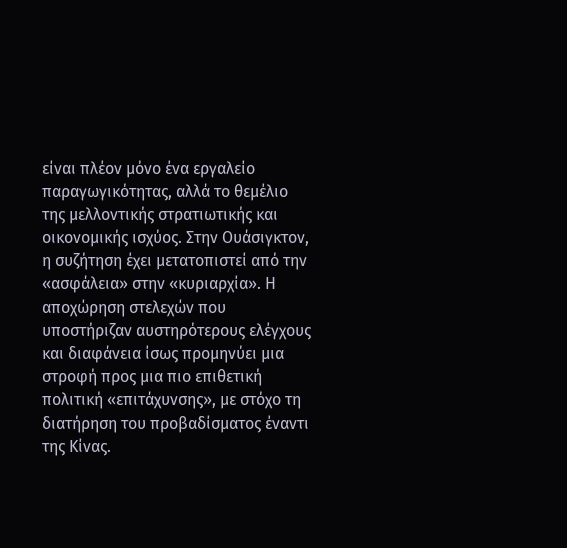είναι πλέον μόνο ένα εργαλείο παραγωγικότητας, αλλά το θεμέλιο της μελλοντικής στρατιωτικής και οικονομικής ισχύος. Στην Ουάσιγκτον, η συζήτηση έχει μετατοπιστεί από την «ασφάλεια» στην «κυριαρχία». Η αποχώρηση στελεχών που υποστήριζαν αυστηρότερους ελέγχους και διαφάνεια ίσως προμηνύει μια στροφή προς μια πιο επιθετική πολιτική «επιτάχυνσης», με στόχο τη διατήρηση του προβαδίσματος έναντι της Κίνας.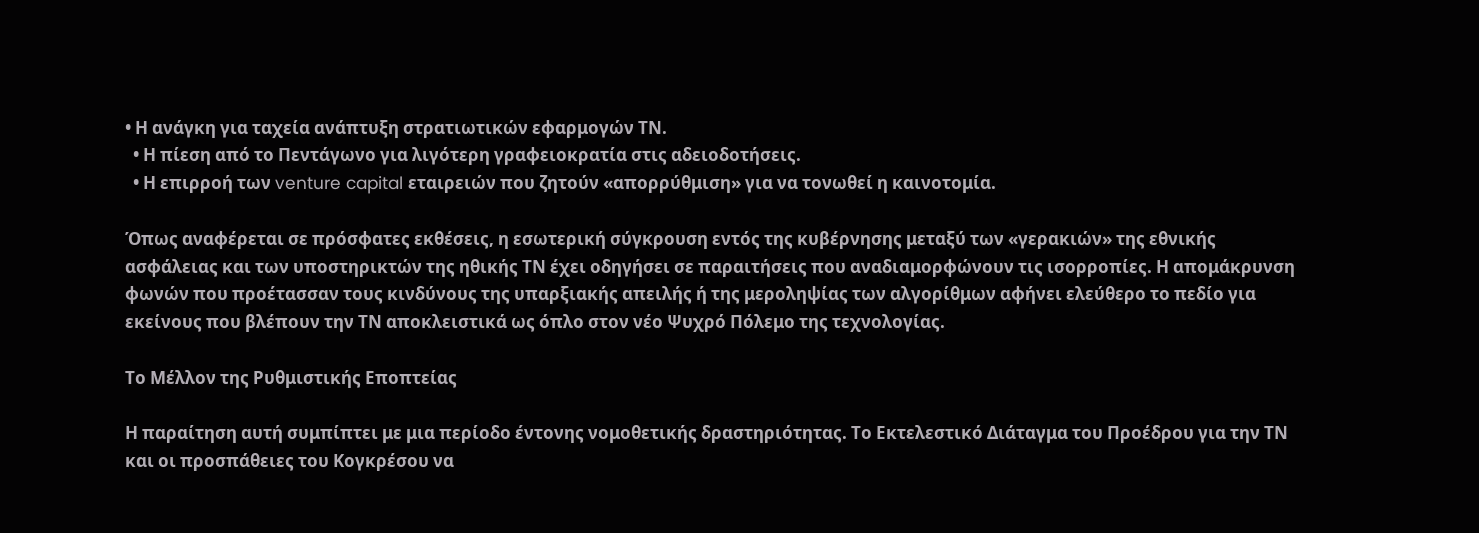• Η ανάγκη για ταχεία ανάπτυξη στρατιωτικών εφαρμογών ΤΝ.
  • Η πίεση από το Πεντάγωνο για λιγότερη γραφειοκρατία στις αδειοδοτήσεις.
  • Η επιρροή των venture capital εταιρειών που ζητούν «απορρύθμιση» για να τονωθεί η καινοτομία.

Όπως αναφέρεται σε πρόσφατες εκθέσεις, η εσωτερική σύγκρουση εντός της κυβέρνησης μεταξύ των «γερακιών» της εθνικής ασφάλειας και των υποστηρικτών της ηθικής ΤΝ έχει οδηγήσει σε παραιτήσεις που αναδιαμορφώνουν τις ισορροπίες. Η απομάκρυνση φωνών που προέτασσαν τους κινδύνους της υπαρξιακής απειλής ή της μεροληψίας των αλγορίθμων αφήνει ελεύθερο το πεδίο για εκείνους που βλέπουν την ΤΝ αποκλειστικά ως όπλο στον νέο Ψυχρό Πόλεμο της τεχνολογίας.

Το Μέλλον της Ρυθμιστικής Εποπτείας

Η παραίτηση αυτή συμπίπτει με μια περίοδο έντονης νομοθετικής δραστηριότητας. Το Εκτελεστικό Διάταγμα του Προέδρου για την ΤΝ και οι προσπάθειες του Κογκρέσου να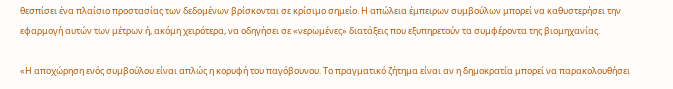θεσπίσει ένα πλαίσιο προστασίας των δεδομένων βρίσκονται σε κρίσιμο σημείο. Η απώλεια έμπειρων συμβούλων μπορεί να καθυστερήσει την εφαρμογή αυτών των μέτρων ή, ακόμη χειρότερα, να οδηγήσει σε «νερωμένες» διατάξεις που εξυπηρετούν τα συμφέροντα της βιομηχανίας.

«Η αποχώρηση ενός συμβούλου είναι απλώς η κορυφή του παγόβουνου. Το πραγματικό ζήτημα είναι αν η δημοκρατία μπορεί να παρακολουθήσει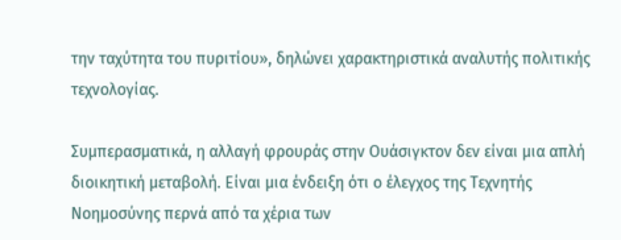την ταχύτητα του πυριτίου», δηλώνει χαρακτηριστικά αναλυτής πολιτικής τεχνολογίας.

Συμπερασματικά, η αλλαγή φρουράς στην Ουάσιγκτον δεν είναι μια απλή διοικητική μεταβολή. Είναι μια ένδειξη ότι ο έλεγχος της Τεχνητής Νοημοσύνης περνά από τα χέρια των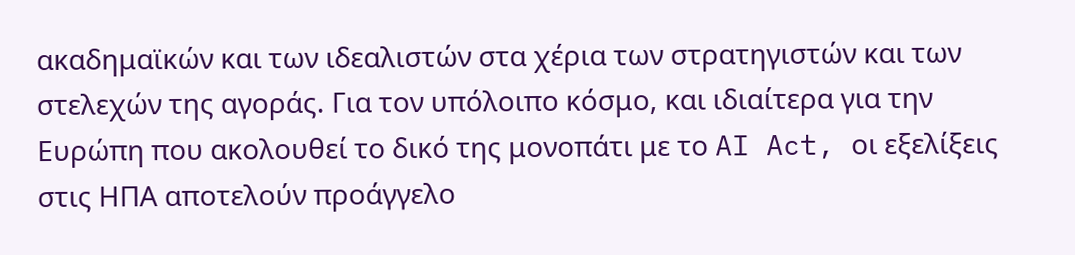ακαδημαϊκών και των ιδεαλιστών στα χέρια των στρατηγιστών και των στελεχών της αγοράς. Για τον υπόλοιπο κόσμο, και ιδιαίτερα για την Ευρώπη που ακολουθεί το δικό της μονοπάτι με το AI Act, οι εξελίξεις στις ΗΠΑ αποτελούν προάγγελο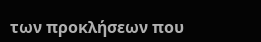των προκλήσεων που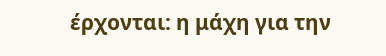έρχονται: η μάχη για την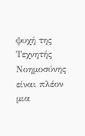ψυχή της Τεχνητής Νοημοσύνης είναι πλέον μια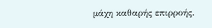μάχη καθαρής επιρροής.